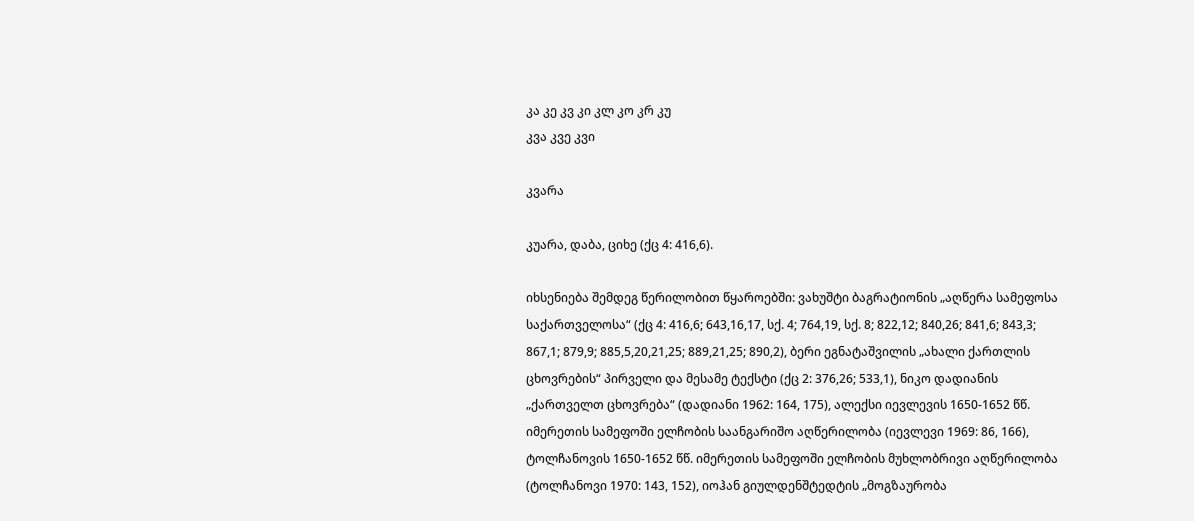კა კე კვ კი კლ კო კრ კუ
კვა კვე კვი

კვარა

კუარა, დაბა, ციხე (ქც 4: 416,6).

იხსენიება შემდეგ წერილობით წყაროებში: ვახუშტი ბაგრატიონის „აღწერა სამეფოსა საქართველოსა“ (ქც 4: 416,6; 643,16,17, სქ. 4; 764,19, სქ. 8; 822,12; 840,26; 841,6; 843,3; 867,1; 879,9; 885,5,20,21,25; 889,21,25; 890,2), ბერი ეგნატაშვილის „ახალი ქართლის ცხოვრების“ პირველი და მესამე ტექსტი (ქც 2: 376,26; 533,1), ნიკო დადიანის „ქართველთ ცხოვრება“ (დადიანი 1962: 164, 175), ალექსი იევლევის 1650-1652 წწ. იმერეთის სამეფოში ელჩობის საანგარიშო აღწერილობა (იევლევი 1969: 86, 166), ტოლჩანოვის 1650-1652 წწ. იმერეთის სამეფოში ელჩობის მუხლობრივი აღწერილობა (ტოლჩანოვი 1970: 143, 152), იოჰან გიულდენშტედტის „მოგზაურობა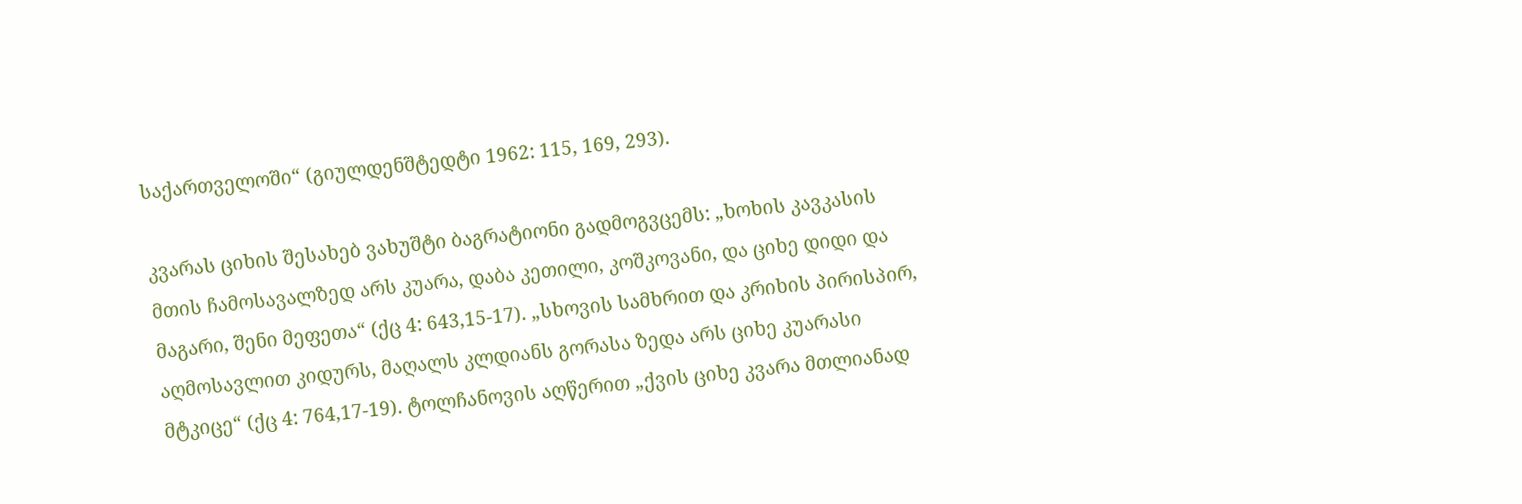საქართველოში“ (გიულდენშტედტი 1962: 115, 169, 293).

კვარას ციხის შესახებ ვახუშტი ბაგრატიონი გადმოგვცემს: „ხოხის კავკასის მთის ჩამოსავალზედ არს კუარა, დაბა კეთილი, კოშკოვანი, და ციხე დიდი და მაგარი, შენი მეფეთა“ (ქც 4: 643,15-17). „სხოვის სამხრით და კრიხის პირისპირ, აღმოსავლით კიდურს, მაღალს კლდიანს გორასა ზედა არს ციხე კუარასი მტკიცე“ (ქც 4: 764,17-19). ტოლჩანოვის აღწერით „ქვის ციხე კვარა მთლიანად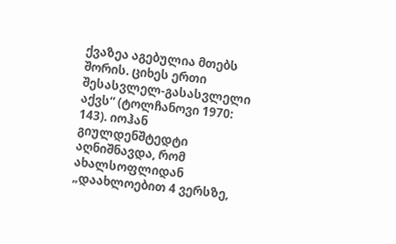ქვაზეა აგებულია მთებს შორის. ციხეს ერთი შესასვლელ-გასასვლელი აქვს“ (ტოლჩანოვი 1970: 143). იოჰან გიულდენშტედტი აღნიშნავდა, რომ ახალსოფლიდან „დაახლოებით 4 ვერსზე,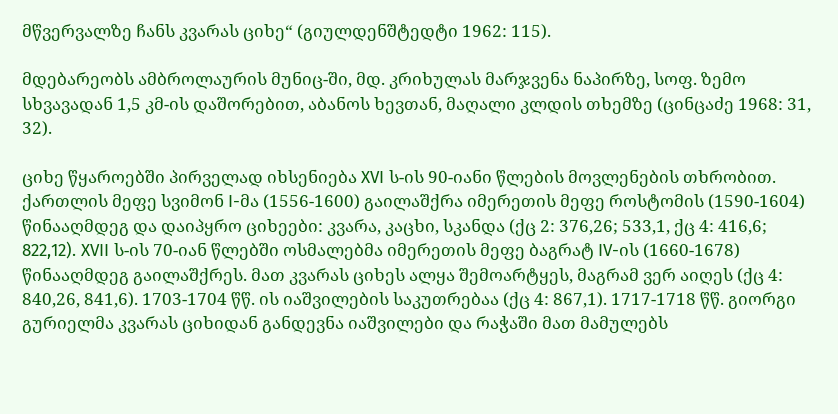მწვერვალზე ჩანს კვარას ციხე“ (გიულდენშტედტი 1962: 115).

მდებარეობს ამბროლაურის მუნიც-ში, მდ. კრიხულას მარჯვენა ნაპირზე, სოფ. ზემო სხვავადან 1,5 კმ-ის დაშორებით, აბანოს ხევთან, მაღალი კლდის თხემზე (ცინცაძე 1968: 31, 32).

ციხე წყაროებში პირველად იხსენიება XVI ს-ის 90-იანი წლების მოვლენების თხრობით. ქართლის მეფე სვიმონ I-მა (1556-1600) გაილაშქრა იმერეთის მეფე როსტომის (1590-1604) წინააღმდეგ და დაიპყრო ციხეები: კვარა, კაცხი, სკანდა (ქც 2: 376,26; 533,1, ქც 4: 416,6; 822,12). XVII ს-ის 70-იან წლებში ოსმალებმა იმერეთის მეფე ბაგრატ IV-ის (1660-1678) წინააღმდეგ გაილაშქრეს. მათ კვარას ციხეს ალყა შემოარტყეს, მაგრამ ვერ აიღეს (ქც 4: 840,26, 841,6). 1703-1704 წწ. ის იაშვილების საკუთრებაა (ქც 4: 867,1). 1717-1718 წწ. გიორგი გურიელმა კვარას ციხიდან განდევნა იაშვილები და რაჭაში მათ მამულებს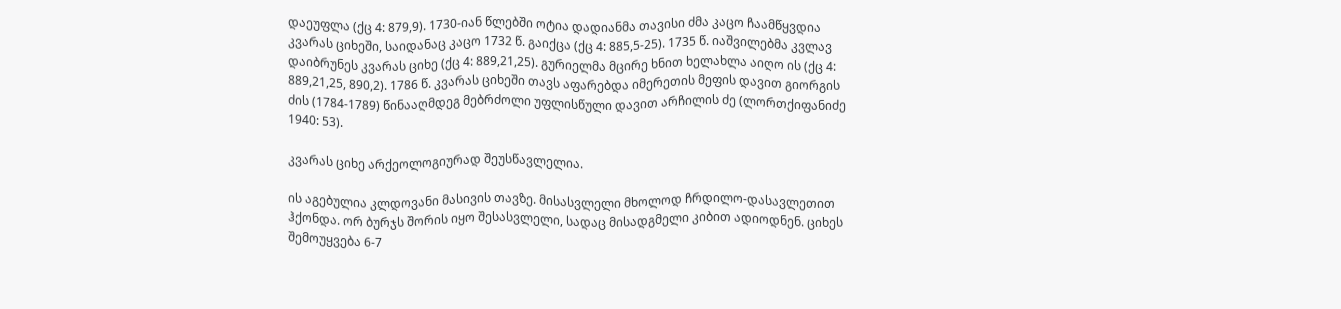დაეუფლა (ქც 4: 879,9). 1730-იან წლებში ოტია დადიანმა თავისი ძმა კაცო ჩაამწყვდია კვარას ციხეში, საიდანაც კაცო 1732 წ. გაიქცა (ქც 4: 885,5-25). 1735 წ. იაშვილებმა კვლავ დაიბრუნეს კვარას ციხე (ქც 4: 889,21,25). გურიელმა მცირე ხნით ხელახლა აიღო ის (ქც 4: 889,21,25, 890,2). 1786 წ. კვარას ციხეში თავს აფარებდა იმერეთის მეფის დავით გიორგის ძის (1784-1789) წინააღმდეგ მებრძოლი უფლისწული დავით არჩილის ძე (ლორთქიფანიძე 1940: 53).

კვარას ციხე არქეოლოგიურად შეუსწავლელია.

ის აგებულია კლდოვანი მასივის თავზე. მისასვლელი მხოლოდ ჩრდილო-დასავლეთით ჰქონდა. ორ ბურჯს შორის იყო შესასვლელი, სადაც მისადგმელი კიბით ადიოდნენ. ციხეს შემოუყვება 6-7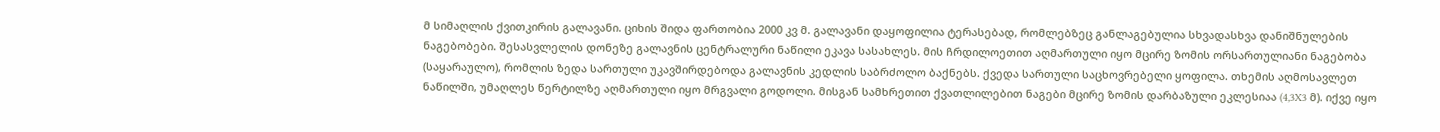მ სიმაღლის ქვითკირის გალავანი. ციხის შიდა ფართობია 2000 კვ მ. გალავანი დაყოფილია ტერასებად, რომლებზეც განლაგებულია სხვადასხვა დანიშნულების ნაგებობები. შესასვლელის დონეზე გალავნის ცენტრალური ნაწილი ეკავა სასახლეს. მის ჩრდილოეთით აღმართული იყო მცირე ზომის ორსართულიანი ნაგებობა (საყარაულო), რომლის ზედა სართული უკავშირდებოდა გალავნის კედლის საბრძოლო ბაქნებს. ქვედა სართული საცხოვრებელი ყოფილა. თხემის აღმოსავლეთ ნაწილში, უმაღლეს წერტილზე აღმართული იყო მრგვალი გოდოლი. მისგან სამხრეთით ქვათლილებით ნაგები მცირე ზომის დარბაზული ეკლესიაა (4,3X3 მ). იქვე იყო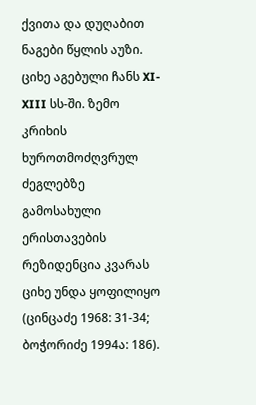ქვითა და დუღაბით ნაგები წყლის აუზი. ციხე აგებული ჩანს XI-XIII სს-ში. ზემო კრიხის ხუროთმოძღვრულ ძეგლებზე გამოსახული ერისთავების რეზიდენცია კვარას ციხე უნდა ყოფილიყო (ცინცაძე 1968: 31-34; ბოჭორიძე 1994ა: 186).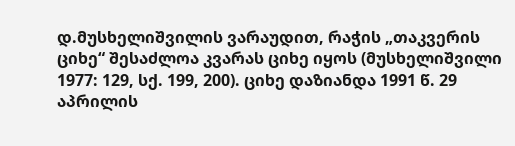დ.მუსხელიშვილის ვარაუდით, რაჭის „თაკვერის ციხე“ შესაძლოა კვარას ციხე იყოს (მუსხელიშვილი 1977: 129, სქ. 199, 200). ციხე დაზიანდა 1991 წ. 29 აპრილის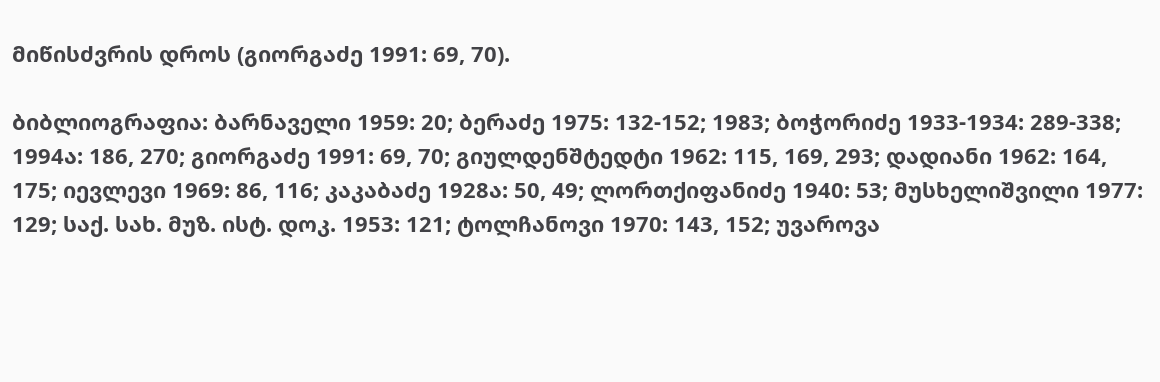მიწისძვრის დროს (გიორგაძე 1991: 69, 70).

ბიბლიოგრაფია: ბარნაველი 1959: 20; ბერაძე 1975: 132-152; 1983; ბოჭორიძე 1933-1934: 289-338; 1994ა: 186, 270; გიორგაძე 1991: 69, 70; გიულდენშტედტი 1962: 115, 169, 293; დადიანი 1962: 164, 175; იევლევი 1969: 86, 116; კაკაბაძე 1928ა: 50, 49; ლორთქიფანიძე 1940: 53; მუსხელიშვილი 1977: 129; საქ. სახ. მუზ. ისტ. დოკ. 1953: 121; ტოლჩანოვი 1970: 143, 152; უვაროვა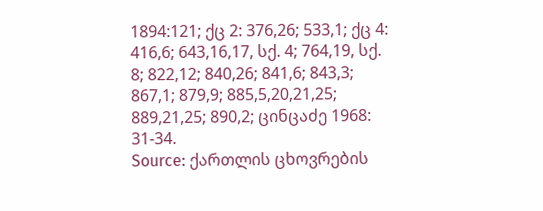1894:121; ქც 2: 376,26; 533,1; ქც 4: 416,6; 643,16,17, სქ. 4; 764,19, სქ. 8; 822,12; 840,26; 841,6; 843,3; 867,1; 879,9; 885,5,20,21,25; 889,21,25; 890,2; ცინცაძე 1968: 31-34.
Source: ქართლის ცხოვრების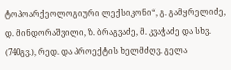ტოპოარქეოლოგიური ლექსიკონი“, გ. გამყრელიძე, დ. მინდორაშვილი, ზ. ბრაგვაძე, მ. კვაჭაძე და სხვ. (740გვ.), რედ. და პროექტის ხელმძღვ. გელა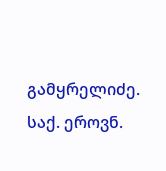გამყრელიძე. საქ. ეროვნ.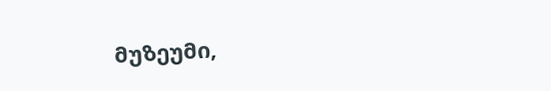მუზეუმი,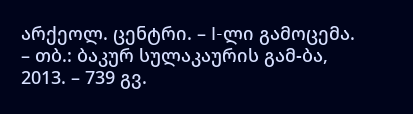არქეოლ. ცენტრი. – I-ლი გამოცემა. – თბ.: ბაკურ სულაკაურის გამ-ბა, 2013. – 739 გვ.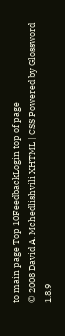to main page Top 10FeedbackLogin top of page
© 2008 David A. Mchedlishvili XHTML | CSS Powered by Glossword 1.8.9